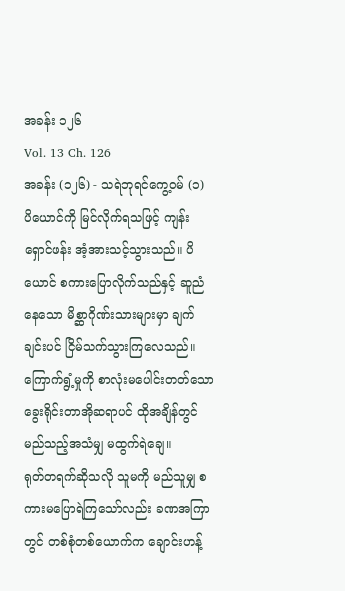အခန်း ၁၂၆
Vol. 13 Ch. 126
အခန်း (၁၂၆) - သရဲဘုရင်ကွေ့ဝမ် (၁)
ပိယောင်ကို မြင်လိုက်ရသဖြင့် ကျန်းရှောင်ဖန်း အံ့အားသင့်သွားသည်။ ပိယောင် စကားပြောလိုက်သည်နှင့် ဆူညံနေသော မိစ္ဆာဂိုဏ်းသားများမှာ ချက်ချင်းပင် ငြိမ်သက်သွားကြလေသည်။
ကြောက်ရွံ့မှုကို စာလုံးမပေါင်းတတ်သော ခွေးရိုင်းတာအိုဆရာပင် ထိုအချိန်တွင် မည်သည့်အသံမျှ မထွက်ရဲချေ။
ရုတ်တရက်ဆိုသလို သူမကို မည်သူမျှ စကားမပြောရဲကြသော်လည်း ခဏအကြာတွင် တစ်စုံတစ်ယောက်က ချောင်းဟန့်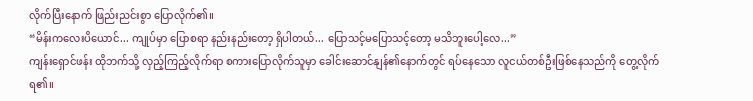လိုက်ပြီးနောက် ဖြည်းညင်းစွာ ပြောလိုက်၏။
“မိန်းကလေးပိယောင်... ကျုပ်မှာ ပြောစရာ နည်းနည်းတော့ ရှိပါတယ်... ပြောသင့်မပြောသင့်တော့ မသိဘူးပေါ့လေ...”
ကျန်းရှောင်ဖန်း ထိုဘက်သို့ လှည့်ကြည့်လိုက်ရာ စကားပြောလိုက်သူမှာ ခေါင်းဆောင်နျန်၏နောက်တွင် ရပ်နေသော လူငယ်တစ်ဦးဖြစ်နေသည်ကို တွေ့လိုက်ရ၏။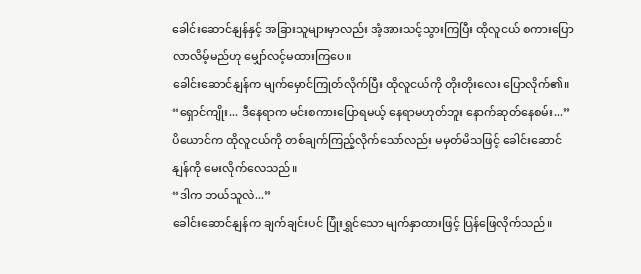ခေါင်းဆောင်နျန်နှင့် အခြားသူများမှာလည်း အံ့အားသင့်သွားကြပြီး ထိုလူငယ် စကားပြောလာလိမ့်မည်ဟု မျှော်လင့်မထားကြပေ။
ခေါင်းဆောင်နျန်က မျက်မှောင်ကြုတ်လိုက်ပြီး ထိုလူငယ်ကို တိုးတိုးလေး ပြောလိုက်၏။
“ရှောင်ကျိုး... ဒီနေရာက မင်းစကားပြောရမယ့် နေရာမဟုတ်ဘူး နောက်ဆုတ်နေစမ်း...”
ပိယောင်က ထိုလူငယ်ကို တစ်ချက်ကြည့်လိုက်သော်လည်း မမှတ်မိသဖြင့် ခေါင်းဆောင်နျန်ကို မေးလိုက်လေသည်။
“ဒါက ဘယ်သူလဲ...”
ခေါင်းဆောင်နျန်က ချက်ချင်းပင် ပြုံးရွှင်သော မျက်နှာထားဖြင့် ပြန်ဖြေလိုက်သည်။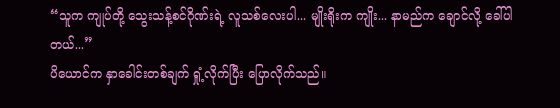“သူက ကျုပ်တို့ သွေးသန့်စင်ဂိုဏ်းရဲ့ လူသစ်လေးပါ... မျိုးရိုးက ကျိုး... နာမည်က ချောင်လို့ ခေါ်ပါတယ်...”
ပိယောင်က နှာခေါင်းတစ်ချက် ရှုံ့လိုက်ပြီး ပြောလိုက်သည်။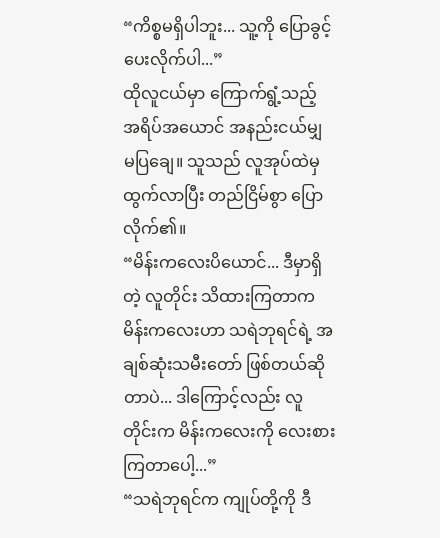“ကိစ္စမရှိပါဘူး... သူ့ကို ပြောခွင့်ပေးလိုက်ပါ...”
ထိုလူငယ်မှာ ကြောက်ရွံ့သည့် အရိပ်အယောင် အနည်းငယ်မျှ မပြချေ။ သူသည် လူအုပ်ထဲမှ ထွက်လာပြီး တည်ငြိမ်စွာ ပြောလိုက်၏။
“မိန်းကလေးပိယောင်... ဒီမှာရှိတဲ့ လူတိုင်း သိထားကြတာက မိန်းကလေးဟာ သရဲဘုရင်ရဲ့ အချစ်ဆုံးသမီးတော် ဖြစ်တယ်ဆိုတာပဲ... ဒါကြောင့်လည်း လူတိုင်းက မိန်းကလေးကို လေးစားကြတာပေါ့...”
“သရဲဘုရင်က ကျုပ်တို့ကို ဒီ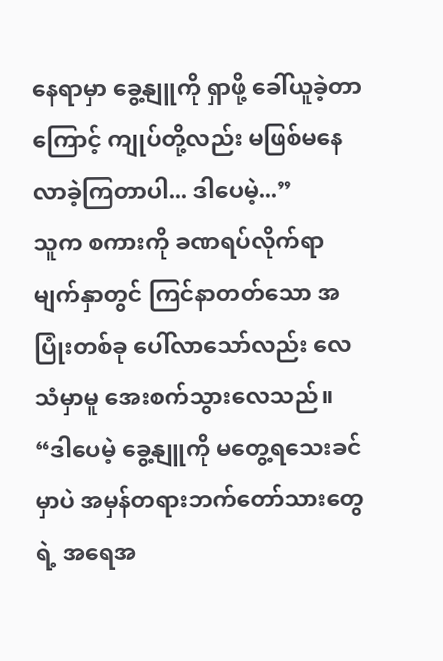နေရာမှာ ခွေ့နျူကို ရှာဖို့ ခေါ်ယူခဲ့တာကြောင့် ကျုပ်တို့လည်း မဖြစ်မနေ လာခဲ့ကြတာပါ... ဒါပေမဲ့...”
သူက စကားကို ခဏရပ်လိုက်ရာ မျက်နှာတွင် ကြင်နာတတ်သော အပြုံးတစ်ခု ပေါ်လာသော်လည်း လေသံမှာမူ အေးစက်သွားလေသည်။
“ဒါပေမဲ့ ခွေ့နျူကို မတွေ့ရသေးခင်မှာပဲ အမှန်တရားဘက်တော်သားတွေရဲ့ အရေအ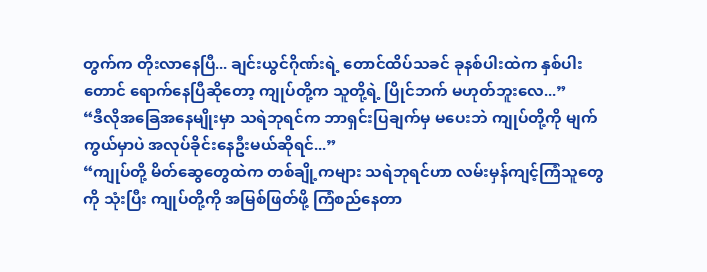တွက်က တိုးလာနေပြီ... ချင်းယွင်ဂိုဏ်းရဲ့ တောင်ထိပ်သခင် ခုနစ်ပါးထဲက နှစ်ပါးတောင် ရောက်နေပြီဆိုတော့ ကျုပ်တို့က သူတို့ရဲ့ ပြိုင်ဘက် မဟုတ်ဘူးလေ...”
“ဒီလိုအခြေအနေမျိုးမှာ သရဲဘုရင်က ဘာရှင်းပြချက်မှ မပေးဘဲ ကျုပ်တို့ကို မျက်ကွယ်မှာပဲ အလုပ်ခိုင်းနေဦးမယ်ဆိုရင်...”
“ကျုပ်တို့ မိတ်ဆွေတွေထဲက တစ်ချို့ကများ သရဲဘုရင်ဟာ လမ်းမှန်ကျင့်ကြံသူတွေကို သုံးပြီး ကျုပ်တို့ကို အမြစ်ဖြတ်ဖို့ ကြံစည်နေတာ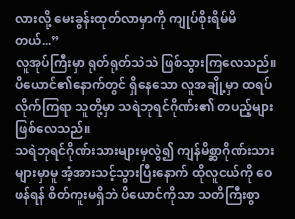လားလို့ မေးခွန်းထုတ်လာမှာကို ကျုပ်စိုးရိမ်မိတယ်...”
လူအုပ်ကြီးမှာ ရုတ်ရုတ်သဲသဲ ဖြစ်သွားကြလေသည်။ ပိယောင်၏နောက်တွင် ရှိနေသော လူအချို့မှာ ထရပ်လိုက်ကြရာ သူတို့မှာ သရဲဘုရင်ဂိုဏ်း၏ တပည့်များ ဖြစ်လေသည်။
သရဲဘုရင်ဂိုဏ်းသားများမှလွဲ၍ ကျန်မိစ္ဆာဂိုဏ်းသားများမှာမူ အံ့အားသင့်သွားပြီးနောက် ထိုလူငယ်ကို ဝေဖန်ရန် စိတ်ကူးမရှိဘဲ ပိယောင်ကိုသာ သတိကြီးစွာ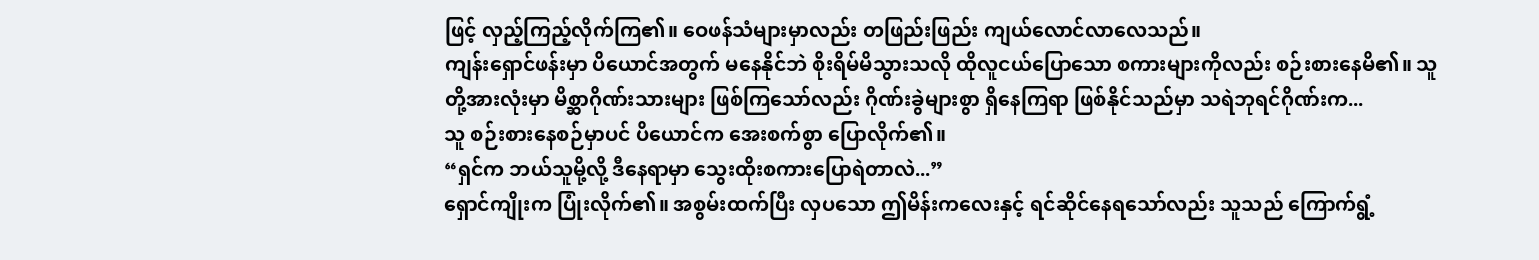ဖြင့် လှည့်ကြည့်လိုက်ကြ၏။ ဝေဖန်သံများမှာလည်း တဖြည်းဖြည်း ကျယ်လောင်လာလေသည်။
ကျန်းရှောင်ဖန်းမှာ ပိယောင်အတွက် မနေနိုင်ဘဲ စိုးရိမ်မိသွားသလို ထိုလူငယ်ပြောသော စကားများကိုလည်း စဉ်းစားနေမိ၏။ သူတို့အားလုံးမှာ မိစ္ဆာဂိုဏ်းသားများ ဖြစ်ကြသော်လည်း ဂိုဏ်းခွဲများစွာ ရှိနေကြရာ ဖြစ်နိုင်သည်မှာ သရဲဘုရင်ဂိုဏ်းက...
သူ စဉ်းစားနေစဉ်မှာပင် ပိယောင်က အေးစက်စွာ ပြောလိုက်၏။
“ရှင်က ဘယ်သူမို့လို့ ဒီနေရာမှာ သွေးထိုးစကားပြောရဲတာလဲ...”
ရှောင်ကျိုးက ပြုံးလိုက်၏။ အစွမ်းထက်ပြီး လှပသော ဤမိန်းကလေးနှင့် ရင်ဆိုင်နေရသော်လည်း သူသည် ကြောက်ရွံ့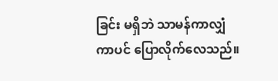ခြင်း မရှိဘဲ သာမန်ကာလျှံကာပင် ပြောလိုက်လေသည်။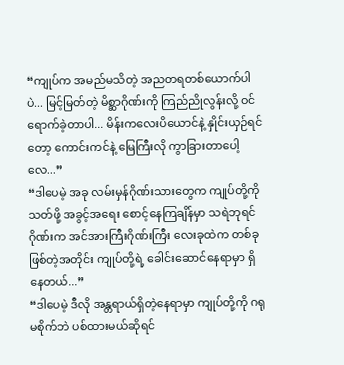“ကျုပ်က အမည်မသိတဲ့ အညတရတစ်ယောက်ပါပဲ... မြင့်မြတ်တဲ့ မိစ္ဆာဂိုဏ်းကို ကြည်ညိုလွန်းလို့ ဝင်ရောက်ခဲ့တာပါ... မိန်းကလေးပိယောင်နဲ့ နှိုင်းယှဉ်ရင်တော့ ကောင်းကင်နဲ့ မြေကြီးလို ကွာခြားတာပေါ့လေ...”
“ဒါပေမဲ့ အခု လမ်းမှန်ဂိုဏ်းသားတွေက ကျုပ်တို့ကို သတ်ဖို့ အခွင့်အရေး စောင့်နေကြချိန်မှာ သရဲဘုရင်ဂိုဏ်းက အင်အားကြီးဂိုဏ်းကြီး လေးခုထဲက တစ်ခုဖြစ်တဲ့အတိုင်း ကျုပ်တို့ရဲ့ ခေါင်းဆောင်နေရာမှာ ရှိနေတယ်...”
“ဒါပေမဲ့ ဒီလို အန္တရာယ်ရှိတဲ့နေရာမှာ ကျုပ်တို့ကို ဂရုမစိုက်ဘဲ ပစ်ထားမယ်ဆိုရင်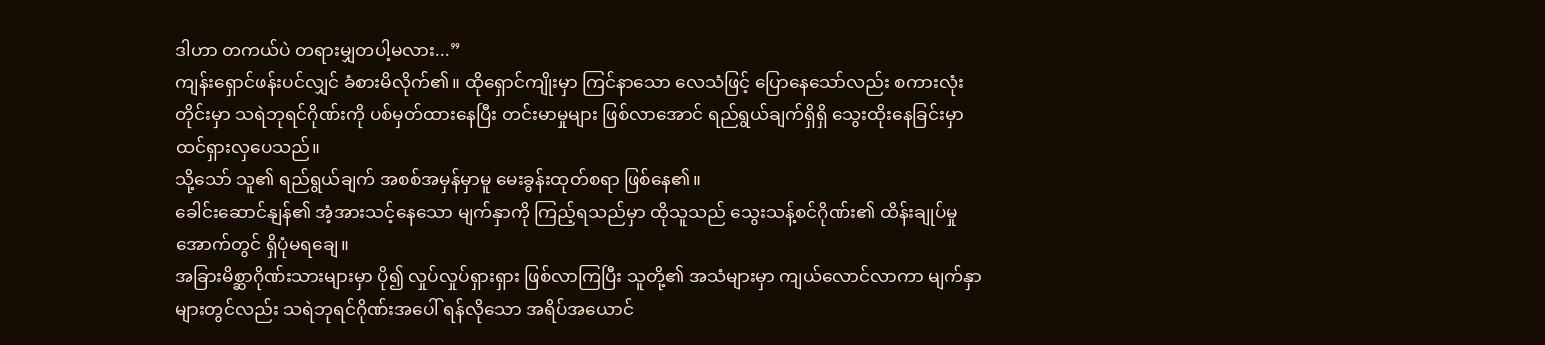ဒါဟာ တကယ်ပဲ တရားမျှတပါ့မလား...”
ကျန်းရှောင်ဖန်းပင်လျှင် ခံစားမိလိုက်၏။ ထိုရှောင်ကျိုးမှာ ကြင်နာသော လေသံဖြင့် ပြောနေသော်လည်း စကားလုံးတိုင်းမှာ သရဲဘုရင်ဂိုဏ်းကို ပစ်မှတ်ထားနေပြီး တင်းမာမှုများ ဖြစ်လာအောင် ရည်ရွယ်ချက်ရှိရှိ သွေးထိုးနေခြင်းမှာ ထင်ရှားလှပေသည်။
သို့သော် သူ၏ ရည်ရွယ်ချက် အစစ်အမှန်မှာမူ မေးခွန်းထုတ်စရာ ဖြစ်နေ၏။
ခေါင်းဆောင်နျန်၏ အံ့အားသင့်နေသော မျက်နှာကို ကြည့်ရသည်မှာ ထိုသူသည် သွေးသန့်စင်ဂိုဏ်း၏ ထိန်းချုပ်မှုအောက်တွင် ရှိပုံမရချေ။
အခြားမိစ္ဆာဂိုဏ်းသားများမှာ ပို၍ လှုပ်လှုပ်ရှားရှား ဖြစ်လာကြပြီး သူတို့၏ အသံများမှာ ကျယ်လောင်လာကာ မျက်နှာများတွင်လည်း သရဲဘုရင်ဂိုဏ်းအပေါ် ရန်လိုသော အရိပ်အယောင်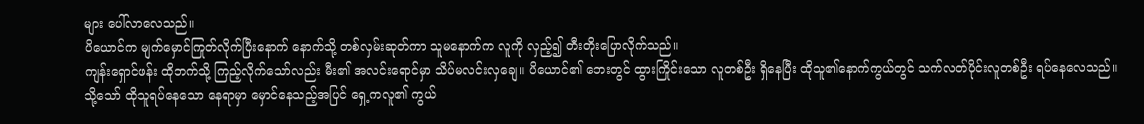များ ပေါ်လာလေသည်။
ပိယောင်က မျက်မှောင်ကြုတ်လိုက်ပြီးနောက် နောက်သို့ တစ်လှမ်းဆုတ်ကာ သူမနောက်က လူကို လှည့်၍ တီးတိုးပြောလိုက်သည်။
ကျန်းရှောင်ဖန်း ထိုဘက်သို့ ကြည့်လိုက်သော်လည်း မီး၏ အလင်းရောင်မှာ သိပ်မလင်းလှချေ။ ပိယောင်၏ ဘေးတွင် ထွားကြိုင်းသော လူတစ်ဦး ရှိနေပြီး ထိုသူ၏နောက်ကွယ်တွင် သက်လတ်ပိုင်းလူတစ်ဦး ရပ်နေလေသည်။
သို့သော် ထိုသူရပ်နေသော နေရာမှာ မှောင်နေသည့်အပြင် ရှေ့ကလူ၏ ကွယ်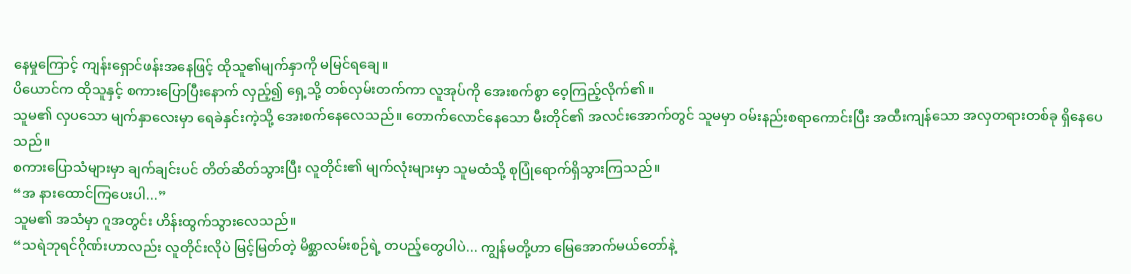နေမှုကြောင့် ကျန်းရှောင်ဖန်းအနေဖြင့် ထိုသူ၏မျက်နှာကို မမြင်ရချေ။
ပိယောင်က ထိုသူနှင့် စကားပြောပြီးနောက် လှည့်၍ ရှေ့သို့ တစ်လှမ်းတက်ကာ လူအုပ်ကို အေးစက်စွာ ဝေ့ကြည့်လိုက်၏။
သူမ၏ လှပသော မျက်နှာလေးမှာ ရေခဲနှင်းကဲ့သို့ အေးစက်နေလေသည်။ တောက်လောင်နေသော မီးတိုင်၏ အလင်းအောက်တွင် သူမမှာ ဝမ်းနည်းစရာကောင်းပြီး အထီးကျန်သော အလှတရားတစ်ခု ရှိနေပေသည်။
စကားပြောသံများမှာ ချက်ချင်းပင် တိတ်ဆိတ်သွားပြီး လူတိုင်း၏ မျက်လုံးများမှာ သူမထံသို့ စုပြုံရောက်ရှိသွားကြသည်။
“အ နားထောင်ကြပေးပါ...”
သူမ၏ အသံမှာ ဂူအတွင်း ဟိန်းထွက်သွားလေသည်။
“သရဲဘုရင်ဂိုဏ်းဟာလည်း လူတိုင်းလိုပဲ မြင့်မြတ်တဲ့ မိစ္ဆာလမ်းစဉ်ရဲ့ တပည့်တွေပါပဲ... ကျွန်မတို့ဟာ မြေအောက်မယ်တော်နဲ့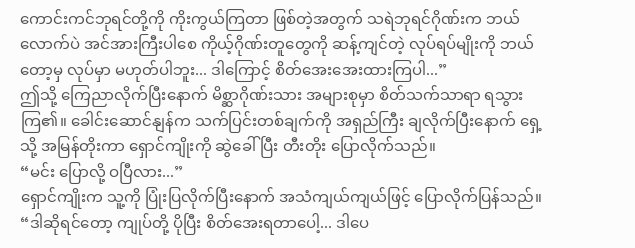ကောင်းကင်ဘုရင်တို့ကို ကိုးကွယ်ကြတာ ဖြစ်တဲ့အတွက် သရဲဘုရင်ဂိုဏ်းက ဘယ်လောက်ပဲ အင်အားကြီးပါစေ ကိုယ့်ဂိုဏ်းတူတွေကို ဆန့်ကျင်တဲ့ လုပ်ရပ်မျိုးကို ဘယ်တော့မှ လုပ်မှာ မဟုတ်ပါဘူး... ဒါကြောင့် စိတ်အေးအေးထားကြပါ...”
ဤသို့ ကြေညာလိုက်ပြီးနောက် မိစ္ဆာဂိုဏ်းသား အများစုမှာ စိတ်သက်သာရာ ရသွားကြ၏။ ခေါင်းဆောင်နျန်က သက်ပြင်းတစ်ချက်ကို အရှည်ကြီး ချလိုက်ပြီးနောက် ရှေ့သို့ အမြန်တိုးကာ ရှောင်ကျိုးကို ဆွဲခေါ်ပြီး တီးတိုး ပြောလိုက်သည်။
“မင်း ပြောလို့ ဝပြီလား...”
ရှောင်ကျိုးက သူ့ကို ပြုံးပြလိုက်ပြီးနောက် အသံကျယ်ကျယ်ဖြင့် ပြောလိုက်ပြန်သည်။
“ဒါဆိုရင်တော့ ကျုပ်တို့ ပိုပြီး စိတ်အေးရတာပေါ့... ဒါပေ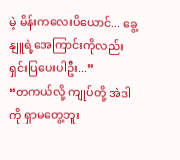မဲ့ မိန်းကလေးပိယောင်... ခွေ့နျူရဲ့အေကြာင်းကိုလည်း ရှင်းပြပေးပါဦး...”
“တကယ်လို့ ကျုပ်တို့ အဲဒါကို ရှာမတွေ့ဘူး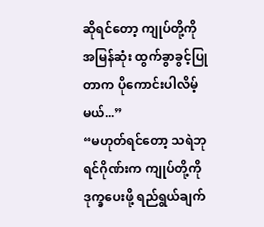ဆိုရင်တော့ ကျုပ်တို့ကို အမြန်ဆုံး ထွက်ခွာခွင့်ပြုတာက ပိုကောင်းပါလိမ့်မယ်...”
“မဟုတ်ရင်တော့ သရဲဘုရင်ဂိုဏ်းက ကျုပ်တို့ကို ဒုက္ခပေးဖို့ ရည်ရွယ်ချက်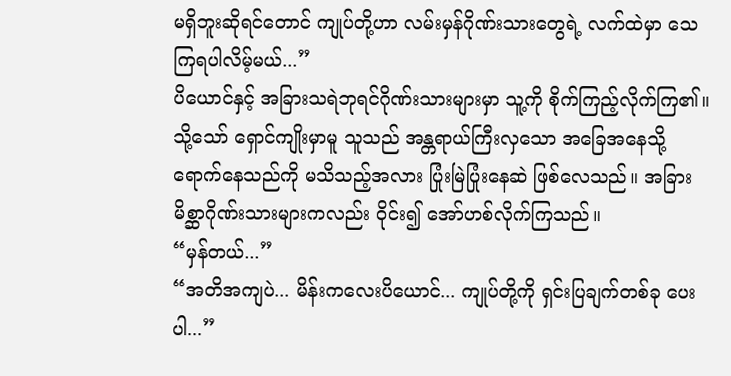မရှိဘူးဆိုရင်တောင် ကျုပ်တို့ဟာ လမ်းမှန်ဂိုဏ်းသားတွေရဲ့ လက်ထဲမှာ သေကြရပါလိမ့်မယ်...”
ပိယောင်နှင့် အခြားသရဲဘုရင်ဂိုဏ်းသားများမှာ သူ့ကို စိုက်ကြည့်လိုက်ကြ၏။ သို့သော် ရှောင်ကျိုးမှာမူ သူသည် အန္တရာယ်ကြီးလှသော အခြေအနေသို့ ရောက်နေသည်ကို မသိသည့်အလား ပြုံးမြဲပြုံးနေဆဲ ဖြစ်လေသည်။ အခြား မိစ္ဆာဂိုဏ်းသားများကလည်း ဝိုင်း၍ အော်ဟစ်လိုက်ကြသည်။
“မှန်တယ်...”
“အတိအကျပဲ... မိန်းကလေးပိယောင်... ကျုပ်တို့ကို ရှင်းပြချက်တစ်ခု ပေးပါ...”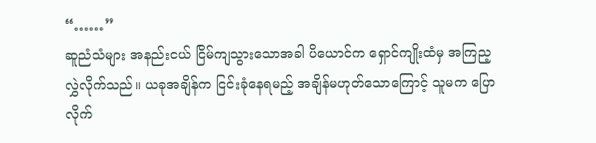“……”
ဆူညံသံများ အနည်းငယ် ငြိမ်ကျသွားသောအခါ ပိယောင်က ရှောင်ကျိုးထံမှ အကြည့လွှဲလိုက်သည်။ ယခုအချိန်က ငြင်းခုံနေရမည့် အချိန်မဟုတ်သောကြောင့် သူမက ပြောလိုက်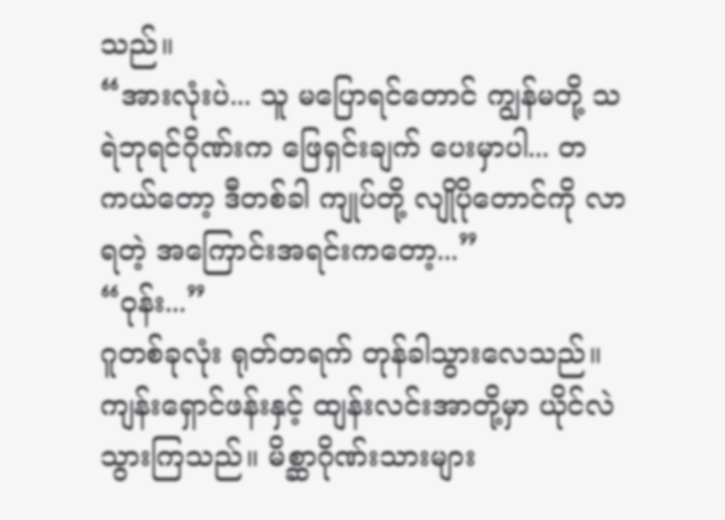သည်။
“အားလုံးပဲ... သူ မပြောရင်တောင် ကျွန်မတို့ သရဲဘုရင်ဂိုဏ်းက ဖြေရှင်းချက် ပေးမှာပါ... တကယ်တော့ ဒီတစ်ခါ ကျုပ်တို့ လျိုပိုတောင်ကို လာရတဲ့ အကြောင်းအရင်းကတော့...”
“ဝုန်း...”
ဂူတစ်ခုလုံး ရုတ်တရက် တုန်ခါသွားလေသည်။ ကျန်းရှောင်ဖန်းနှင့် ထျန်းလင်းအာတို့မှာ ယိုင်လဲသွားကြသည်။ မိစ္ဆာဂိုဏ်းသားများ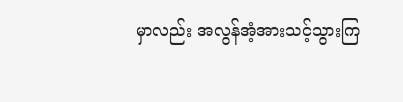မှာလည်း အလွန်အံ့အားသင့်သွားကြ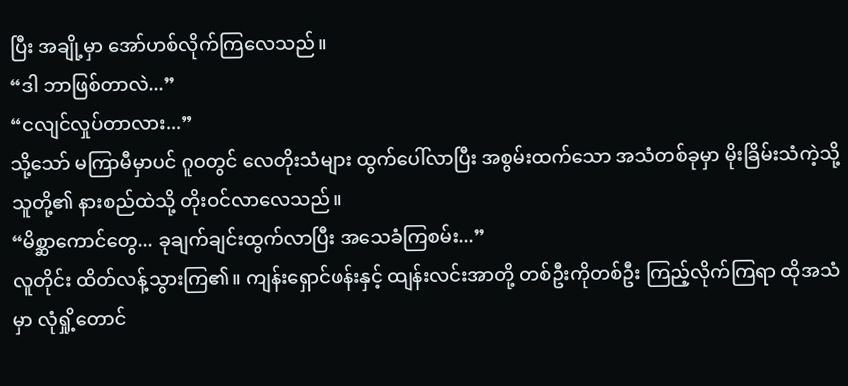ပြီး အချို့မှာ အော်ဟစ်လိုက်ကြလေသည်။
“ဒါ ဘာဖြစ်တာလဲ...”
“ငလျင်လှုပ်တာလား...”
သို့သော် မကြာမီမှာပင် ဂူဝတွင် လေတိုးသံများ ထွက်ပေါ်လာပြီး အစွမ်းထက်သော အသံတစ်ခုမှာ မိုးခြိမ်းသံကဲ့သို့ သူတို့၏ နားစည်ထဲသို့ တိုးဝင်လာလေသည်။
“မိစ္ဆာကောင်တွေ... ခုချက်ချင်းထွက်လာပြီး အသေခံကြစမ်း...”
လူတိုင်း ထိတ်လန့်သွားကြ၏။ ကျန်းရှောင်ဖန်းနှင့် ထျန်းလင်းအာတို့ တစ်ဦးကိုတစ်ဦး ကြည့်လိုက်ကြရာ ထိုအသံမှာ လုံရှို့တောင်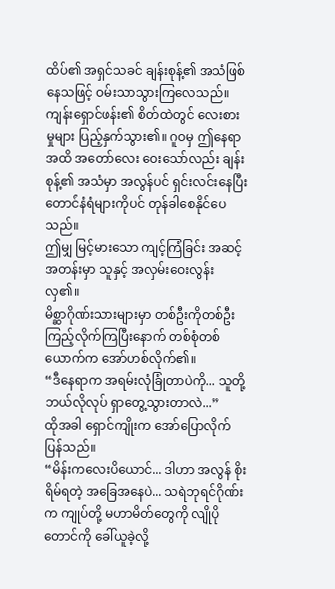ထိပ်၏ အရှင်သခင် ချန်းစုန့်၏ အသံဖြစ်နေသဖြင့် ဝမ်းသာသွားကြလေသည်။
ကျန်းရှောင်ဖန်း၏ စိတ်ထဲတွင် လေးစားမှုများ ပြည့်နှက်သွား၏။ ဂူဝမှ ဤနေရာအထိ အတော်လေး ဝေးသော်လည်း ချန်းစုန့်၏ အသံမှာ အလွန်ပင် ရှင်းလင်းနေပြီး တောင်ံနံရံများကိုပင် တုန်ခါစေနိုင်ပေသည်။
ဤမျှ မြင့်မားသော ကျင့်ကြံခြင်း အဆင့်အတန်းမှာ သူနှင့် အလှမ်းဝေးလွန်းလှ၏။
မိစ္ဆာဂိုဏ်းသားများမှာ တစ်ဦးကိုတစ်ဦး ကြည့်လိုက်ကြပြီးနောက် တစ်စုံတစ်ယောက်က အော်ဟစ်လိုက်၏။
“ဒီနေရာက အရမ်းလုံခြုံတာပဲကို... သူတို့ ဘယ်လိုလုပ် ရှာတွေ့သွားတာလဲ...”
ထိုအခါ ရှောင်ကျိုးက အော်ပြောလိုက်ပြန်သည်။
“မိန်းကလေးပိယောင်... ဒါဟာ အလွန် စိုးရိမ်ရတဲ့ အခြေအနေပဲ... သရဲဘုရင်ဂိုဏ်းက ကျုပ်တို့ မဟာမိတ်တွေကို လျိုပိုတောင်ကို ခေါ်ယူခဲ့လို့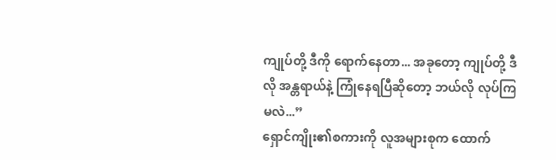ကျုပ်တို့ ဒီကို ရောက်နေတာ... အခုတော့ ကျုပ်တို့ ဒီလို အန္တရာယ်နဲ့ ကြုံနေရပြီဆိုတော့ ဘယ်လို လုပ်ကြမလဲ...”
ရှောင်ကျိုး၏စကားကို လူအများစုက ထောက်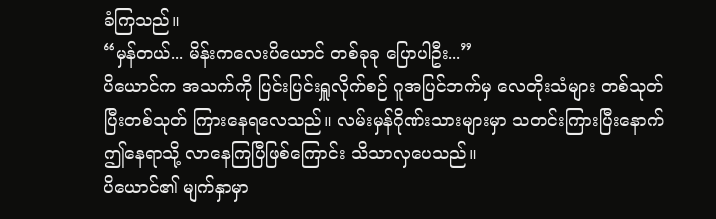ခံကြသည်။
“မှန်တယ်... မိန်းကလေးပိယောင် တစ်ခုခု ပြောပါဦး...”
ပိယောင်က အသက်ကို ပြင်းပြင်းရှူလိုက်စဉ် ဂူအပြင်ဘက်မှ လေတိုးသံများ တစ်သုတ်ပြီးတစ်သုတ် ကြားနေရလေသည်။ လမ်းမှန်ဂိုဏ်းသားများမှာ သတင်းကြားပြီးနောက် ဤနေရာသို့ လာနေကြပြီဖြစ်ကြောင်း သိသာလှပေသည်။
ပိယောင်၏ မျက်နှာမှာ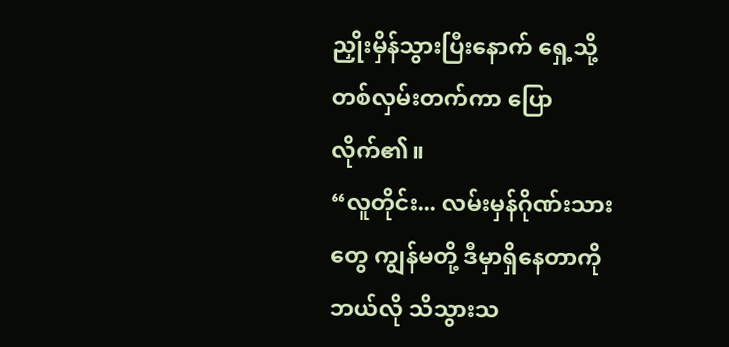ညှိုးမှိန်သွားပြီးနောက် ရှေ့သို့ တစ်လှမ်းတက်ကာ ပြောလိုက်၏။
“လူတိုင်း... လမ်းမှန်ဂိုဏ်းသားတွေ ကျွန်မတို့ ဒီမှာရှိနေတာကို ဘယ်လို သိသွားသ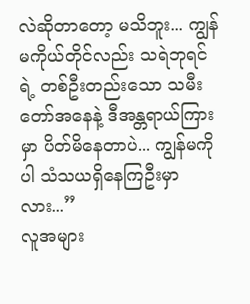လဲဆိုတာတော့ မသိဘူး... ကျွန်မကိုယ်တိုင်လည်း သရဲဘုရင်ရဲ့ တစ်ဦးတည်းသော သမီးတော်အနေနဲ့ ဒီအန္တရာယ်ကြားမှာ ပိတ်မိနေတာပဲ... ကျွန်မကိုပါ သံသယရှိနေကြဦးမှာလား...”
လူအများ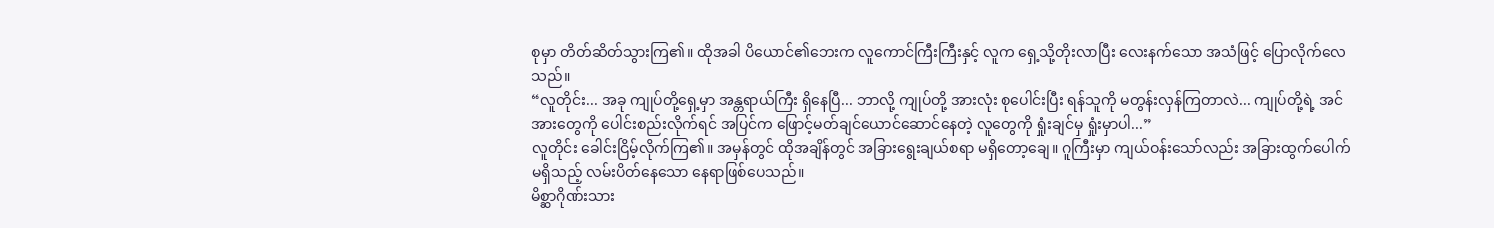စုမှာ တိတ်ဆိတ်သွားကြ၏။ ထိုအခါ ပိယောင်၏ဘေးက လူကောင်ကြီးကြီးနှင့် လူက ရှေ့သို့တိုးလာပြီး လေးနက်သော အသံဖြင့် ပြောလိုက်လေသည်။
“လူတိုင်း... အခု ကျုပ်တို့ရှေ့မှာ အန္တရာယ်ကြီး ရှိနေပြီ... ဘာလို့ ကျုပ်တို့ အားလုံး စုပေါင်းပြီး ရန်သူကို မတွန်းလှန်ကြတာလဲ... ကျုပ်တို့ရဲ့ အင်အားတွေကို ပေါင်းစည်းလိုက်ရင် အပြင်က ဖြောင့်မတ်ချင်ယောင်ဆောင်နေတဲ့ လူတွေကို ရှုံးချင်မှ ရှုံးမှာပါ...”
လူတိုင်း ခေါင်းငြိမ့်လိုက်ကြ၏။ အမှန်တွင် ထိုအချိန်တွင် အခြားရွေးချယ်စရာ မရှိတော့ချေ။ ဂူကြီးမှာ ကျယ်ဝန်းသော်လည်း အခြားထွက်ပေါက်မရှိသည့် လမ်းပိတ်နေသော နေရာဖြစ်ပေသည်။
မိစ္ဆာဂိုဏ်းသား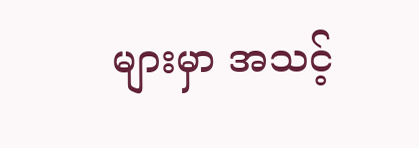များမှာ အသင့်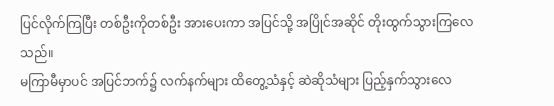ပြင်လိုက်ကြပြီး တစ်ဦးကိုတစ်ဦး အားပေးကာ အပြင်သို့ အပြိုင်အဆိုင် တိုးထွက်သွားကြလေသည်။
မကြာမီမှာပင် အပြင်ဘက်၌ လက်နက်များ ထိတွေ့သံနှင့် ဆဲဆိုသံများ ပြည့်နှက်သွားလေ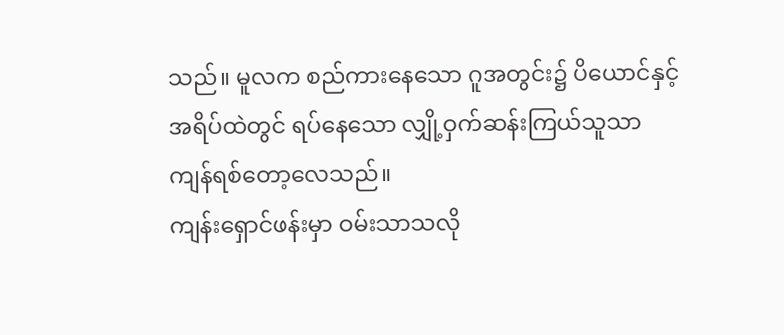သည်။ မူလက စည်ကားနေသော ဂူအတွင်း၌ ပိယောင်နှင့် အရိပ်ထဲတွင် ရပ်နေသော လျှို့ဝှက်ဆန်းကြယ်သူသာ ကျန်ရစ်တော့လေသည်။
ကျန်းရှောင်ဖန်းမှာ ဝမ်းသာသလို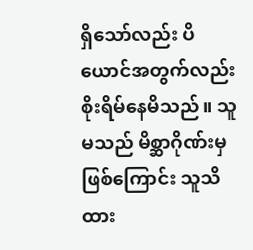ရှိသော်လည်း ပိယောင်အတွက်လည်း စိုးရိမ်နေမိသည်။ သူမသည် မိစ္ဆာဂိုဏ်းမှ ဖြစ်ကြောင်း သူသိထား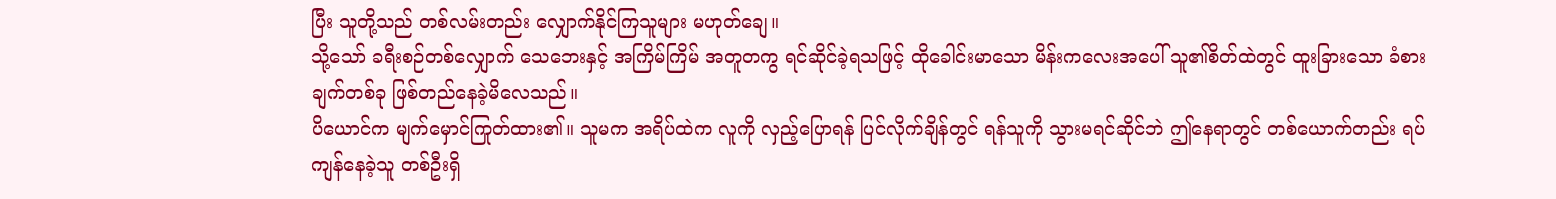ပြီး သူတို့သည် တစ်လမ်းတည်း လျှောက်နိုင်ကြသူများ မဟုတ်ချေ။
သို့သော် ခရီးစဉ်တစ်လျှောက် သေဘေးနှင့် အကြိမ်ကြိမ် အတူတကွ ရင်ဆိုင်ခဲ့ရသဖြင့် ထိုခေါင်းမာသော မိန်းကလေးအပေါ် သူ၏စိတ်ထဲတွင် ထူးခြားသော ခံစားချက်တစ်ခု ဖြစ်တည်နေခဲ့မိလေသည်။
ပိယောင်က မျက်မှောင်ကြုတ်ထား၏။ သူမက အရိပ်ထဲက လူကို လှည့်ပြောရန် ပြင်လိုက်ချိန်တွင် ရန်သူကို သွားမရင်ဆိုင်ဘဲ ဤနေရာတွင် တစ်ယောက်တည်း ရပ်ကျန်နေခဲ့သူ တစ်ဦးရှိ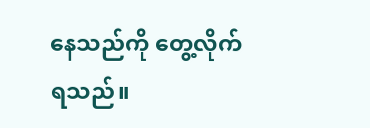နေသည်ကို တွေ့လိုက်ရသည်။